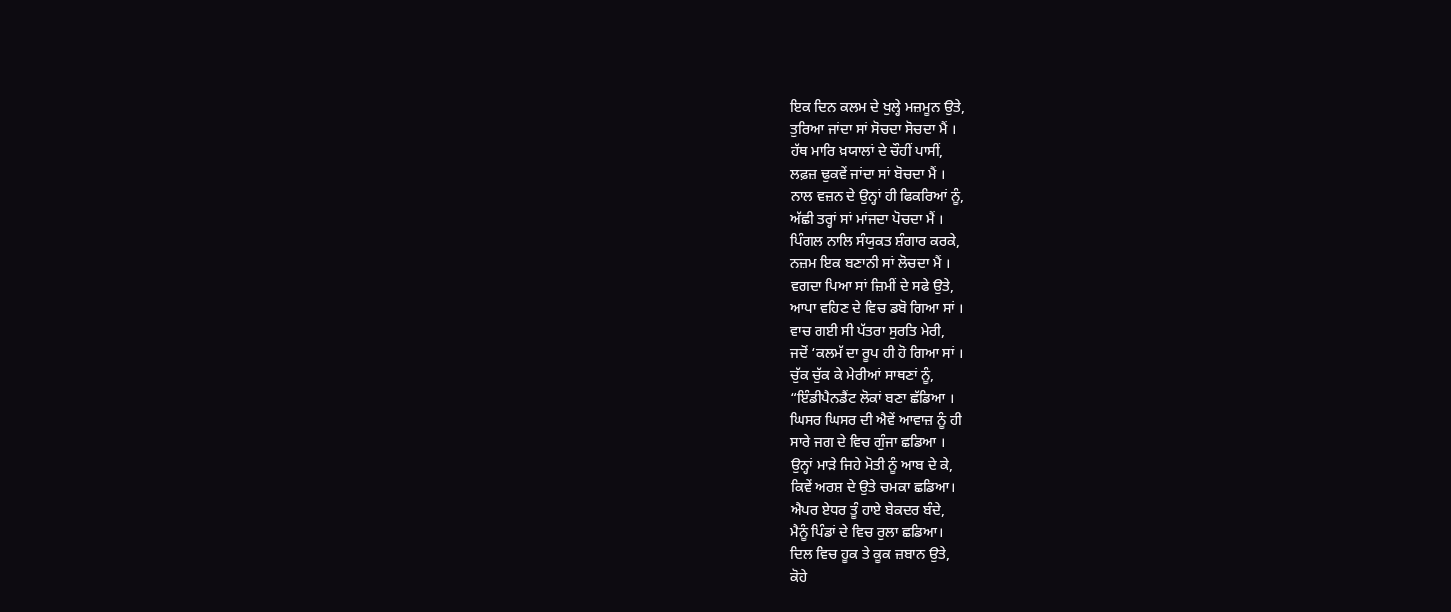ਇਕ ਦਿਨ ਕਲਮ ਦੇ ਖੁਲ੍ਹੇ ਮਜ਼ਮੂਨ ਉਤੇ,
ਤੁਰਿਆ ਜਾਂਦਾ ਸਾਂ ਸੋਚਦਾ ਸੋਚਦਾ ਮੈਂ ।
ਹੱਥ ਮਾਰਿ ਖ਼ਯਾਲਾਂ ਦੇ ਚੌਹੀਂ ਪਾਸੀਂ,
ਲਫ਼ਜ਼ ਢੁਕਵੇਂ ਜਾਂਦਾ ਸਾਂ ਬੋਚਦਾ ਮੈਂ ।
ਨਾਲ ਵਜ਼ਨ ਦੇ ਉਨ੍ਹਾਂ ਹੀ ਫਿਕਰਿਆਂ ਨੂੰ,
ਅੱਛੀ ਤਰ੍ਹਾਂ ਸਾਂ ਮਾਂਜਦਾ ਪੋਚਦਾ ਮੈਂ ।
ਪਿੰਗਲ ਨਾਲਿ ਸੰਯੁਕਤ ਸ਼ੰਗਾਰ ਕਰਕੇ,
ਨਜ਼ਮ ਇਕ ਬਣਾਨੀ ਸਾਂ ਲੋਚਦਾ ਮੈਂ ।
ਵਗਦਾ ਪਿਆ ਸਾਂ ਜ਼ਿਮੀਂ ਦੇ ਸਫੇ ਉਤੇ,
ਆਪਾ ਵਹਿਣ ਦੇ ਵਿਚ ਡਬੋ ਗਿਆ ਸਾਂ ।
ਵਾਚ ਗਈ ਸੀ ਪੱਤਰਾ ਸੁਰਤਿ ਮੇਰੀ,
ਜਦੋਂ ‘ਕਲਮੱ ਦਾ ਰੂਪ ਹੀ ਹੋ ਗਿਆ ਸਾਂ ।
ਚੁੱਕ ਚੁੱਕ ਕੇ ਮੇਰੀਆਂ ਸਾਥਣਾਂ ਨੂੰ,
“ਇੰਡੀਪੈਨਡੈਂਟ ਲੋਕਾਂ ਬਣਾ ਛੱਡਿਆ ।
ਘਿਸਰ ਘਿਸਰ ਦੀ ਐਵੇਂ ਆਵਾਜ਼ ਨੂੰ ਹੀ
ਸਾਰੇ ਜਗ ਦੇ ਵਿਚ ਗੁੰਜਾ ਛਡਿਆ ।
ਉਨ੍ਹਾਂ ਮਾੜੇ ਜਿਹੇ ਮੋਤੀ ਨੂੰ ਆਬ ਦੇ ਕੇ,
ਕਿਵੇਂ ਅਰਸ਼ ਦੇ ਉਤੇ ਚਮਕਾ ਛਡਿਆ।
ਐਪਰ ਏਧਰ ਤੂੰ ਹਾਏ ਬੇਕਦਰ ਬੰਦੇ,
ਮੈਨੂੰ ਪਿੰਡਾਂ ਦੇ ਵਿਚ ਰੁਲਾ ਛਡਿਆ।
ਦਿਲ ਵਿਚ ਹੂਕ ਤੇ ਕੂਕ ਜ਼ਬਾਨ ਉਤੇ,
ਕੋਹੇ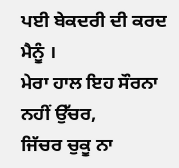ਪਈ ਬੇਕਦਰੀ ਦੀ ਕਰਦ ਮੈਨੂੰ ।
ਮੇਰਾ ਹਾਲ ਇਹ ਸੌਰਨਾ ਨਹੀਂ ਉੱਚਰ,
ਜਿੱਚਰ ਚੁਕੂ ਨਾ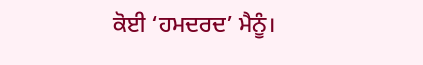ਕੋਈ ‘ਹਮਦਰਦ’ ਮੈਨੂੰ।